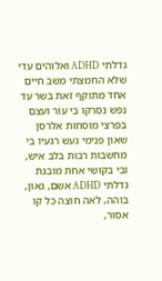גדלתי ADHD ואלוהים עדי שלא החמצתי משב חיים אחד מתוקף זאת בשר עד נפש נסרקו בי עור ועצם בפרצי מוסחות אלרסן שאון פנימי געש רגעיו בי מחשבות רבות בלב איש, ובי בקושי אחת מובנת
גדלתי ADHD אשם, גאון, בוהה, לאה חוצה כל קו אסור,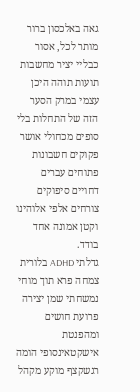גאה באלכסון ברור מותר לכל, אסור כבליי יציר מחשבות תועות תוהה היכן עצמי במרק הסער הזה של התחלות בלי סופים מכחולי אושר פקוקים חשבונות פתוחים עברים דחויים סיפוקים צורחים אלפי אלוהינו וקטן אמונה אחד בודד.
גדלתי ADHD בלורית צמחה פרא תוך מוחי נמשחתי שמן יצירה פרועת חושים ומהפנטת אישקטאינסופי הומה רגשקצף מוקע מקהל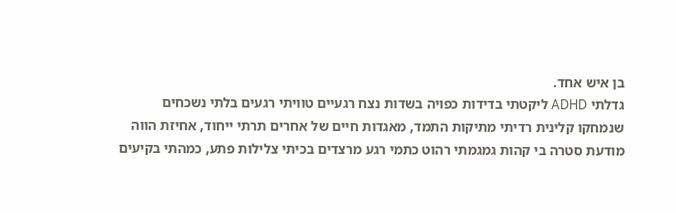בן איש אחד.
גדלתי ADHD ליקטתי בדידות כפויה בשדות נצח רגעיים טוויתי רגעים בלתי נשכחים שנמחקו קלינית רדיתי מתיקות התמד, מאגדות חיים של אחרים תרתי ייחוד, אחיזת הווה מודעת סטרה בי קהות גמגמתי רהוט כתמי רגע מרצדים בכיתי צלילות פתע, כמהתי בקיעים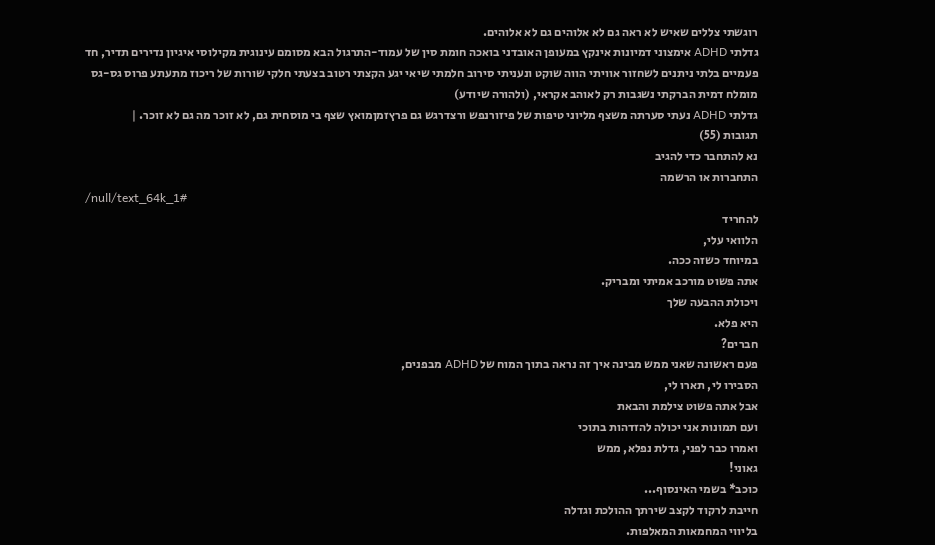רוגשתי צללים שאיש לא ראה גם לא אלוהים גם לא אלוהים.
גדלתי ADHD אימצוני דמיונות אינקץ במעופן האובדני בואכה חומת סין של עמוד-התרגול הבא מסומם עינוגית מקילוסי איגיון נדירים תדיר, חד פעמיים בלתי ניתנים לשחזור אוויתי הווה שוקט ונעניתי סירוב חלמתי שיאי יגע הקצתי רטוב בצעתי חלקי שורות של ריכוז מתעתע פרוס גס-גס מומלח דמית הברקתי נשגבות רק לאוהב אקראי, (ולהורה שיודע)
גדלתי ADHD נעתי סערתה משצף מליוני טיפות של פיזורנפש ורצדרגש גם פרץזמןמואץ שצף בי מוסחית גם, לא זוכר מה גם לא זוכר. |
תגובות (55)
נא להתחבר כדי להגיב
התחברות או הרשמה
/null/text_64k_1#
להחריד
הלוואי עלי,
במיוחד כשזה ככה.
אתה פשוט מורכב אמיתי ומבריק.
ויכולת ההבעה שלך
היא פלא.
חברים?
פעם ראשונה שאני ממש מבינה איך זה נראה בתוך המוח של ADHD מבפנים,
הסבירו לי, תארו לי,
אבל אתה פשוט צילמת והבאת
ועם תמונות אני יכולה להזדהות בתוכי
ואמרו כבר לפני, גדלת נפלא, ממש
גאוני!
כוכב* בשמי האינסוף...
חייבת לרקוד לקצב שירתך ההולכת וגדלה
בליווי המחמאות המאלפות.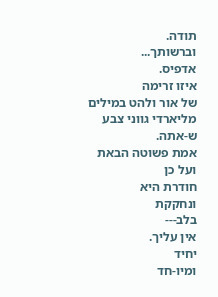תודה.
וברשותך...
אדפיס.
איזו זרימה
של אור ולהט במילים
מליארדי גווני צבע
ש-אתה.
אמת פשוטה הבאת
ועל כן
חודרת היא
ונחקקת
בלב---
אין עליך.
יחיד
ומיו-חד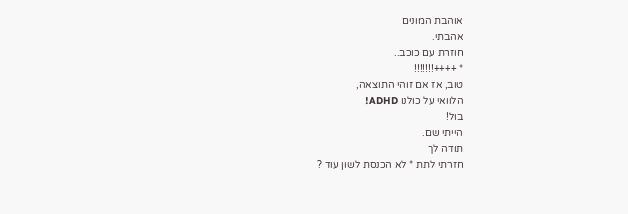אוהבת המונים
אהבתי.
חוזרת עם כוכב..
* ++++!!!!!!!
טוב, אז אם זוהי התוצאה,
הלוואי על כולנו ADHD!
בול!
הייתי שם.
תודה לך
חזרתי לתת * לא הכנסת לשון עוד ?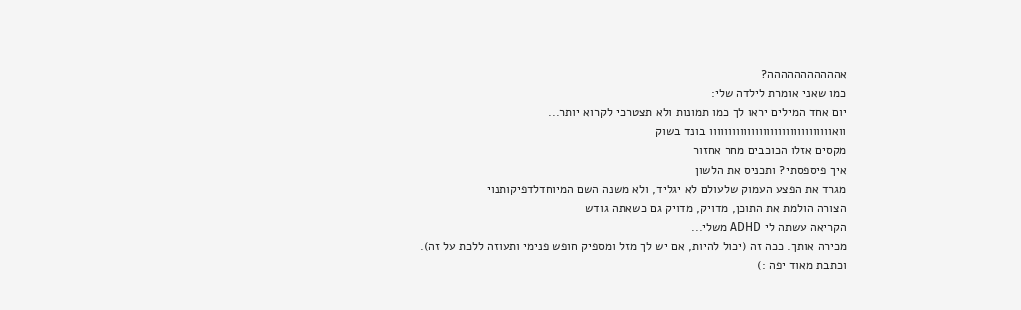אההההההההההה?
כמו שאני אומרת לילדה שלי:
יום אחד המילים יראו לך כמו תמונות ולא תצטרכי לקרוא יותר...
וואוווווווווווווווווווווווווווווווו בונד בשוק
מקסים אזלו הכוכבים מחר אחזור
איך פיספסתי? ותכניס את הלשון
מגרד את הפצע העמוק שלעולם לא יגליד, ולא משנה השם המיוחדלדפיקותנוי
הצורה הולמת את התוכן, מדויק, מדויק גם כשאתה גודש
הקריאה עשתה לי ADHD משלי...
מכירה אותך. ככה זה (יכול להיות, אם יש לך מזל ומספיק חופש פנימי ותעוזה ללכת על זה).
וכתבת מאוד יפה :)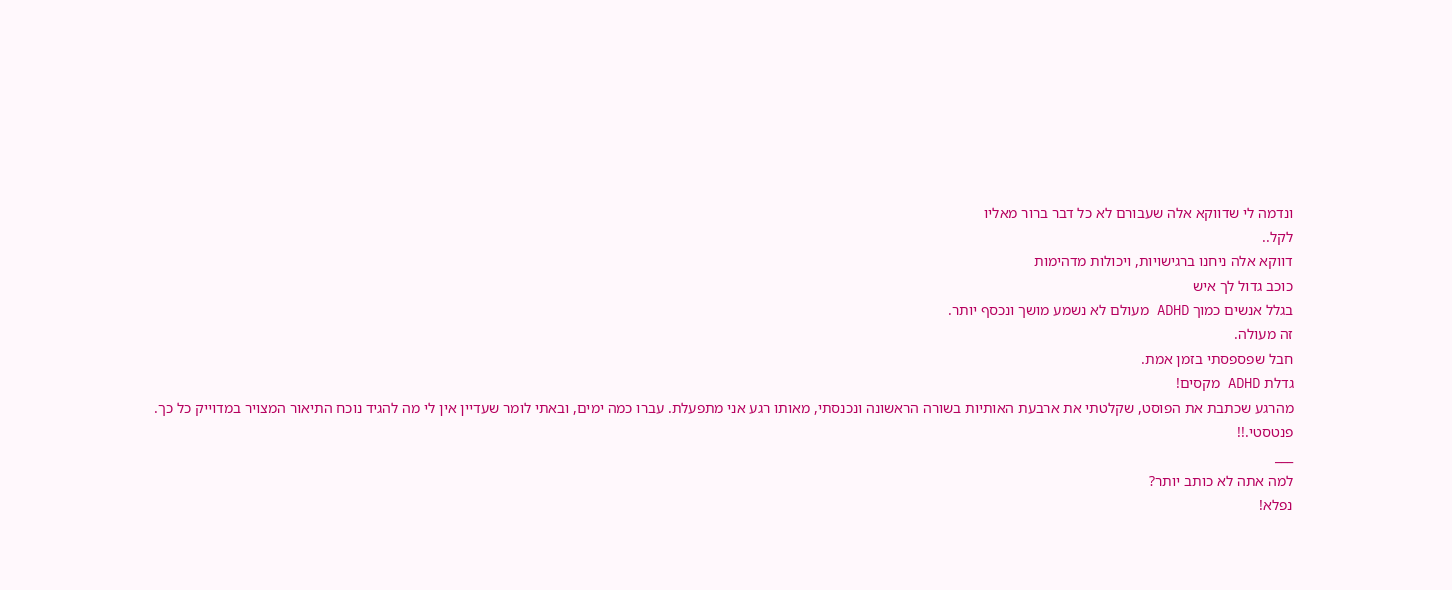ונדמה לי שדווקא אלה שעבורם לא כל דבר ברור מאליו
לקל..
דווקא אלה ניחנו ברגישויות, ויכולות מדהימות
כוכב גדול לך איש
בגלל אנשים כמוך ADHD מעולם לא נשמע מושך ונכסף יותר.
זה מעולה.
חבל שפספסתי בזמן אמת.
גדלת ADHD מקסים!
מהרגע שכתבת את הפוסט, שקלטתי את ארבעת האותיות בשורה הראשונה ונכנסתי, מאותו רגע אני מתפעלת. עברו כמה ימים, ובאתי לומר שעדיין אין לי מה להגיד נוכח התיאור המצויר במדוייק כל כך.
פנטסטי.!!
___
למה אתה לא כותב יותר?
נפלא!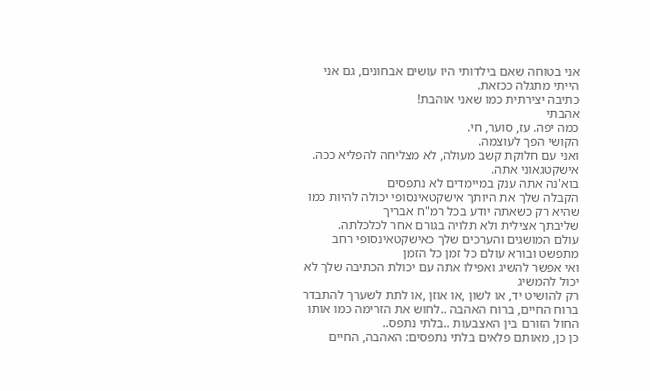אני בטוחה שאם בילדותי היו עושים אבחונים, גם אני הייתי מתגלה ככזאת.
כתיבה יצירתית כמו שאני אוהבת!
אהבתי
כמה יפה. עז, סוער, חי.
הקושי הפך לעוצמה.
ואני עם חלוקת קשב מעולה, לא מצליחה להפליא ככה.
אישקטגאוני אתה.
בוא'נה אתה ענק במיימדים לא נתפסים
הקבלה שלך את היותך אישקטאינסופי יכולה להיות כמו שהיא רק כשאתה יודע בכל רמ"ח אבריך
שליבתך אצילית ולא תלויה בגורם אחר לכלכלתה.
עולם המושגים והערכים שלך כאישקטאינסופי רחב מתפשט ובורא עולם כל זמן כל הזמן
ואי אפשר להשיג ואפילו אתה עם יכולת הכתיבה שלך לא יכול להמשיג
רק להושיט יד, או לשון ,או אוזן ,או לתת לשערך להתבדר ברוח החיים, ברוח האהבה ..לחוש את הזרימה כמו אותו החול הזורם בין האצבעות ..בלתי נתפס..
כן כן, מאותם פלאים בלתי נתפסים: האהבה, החיים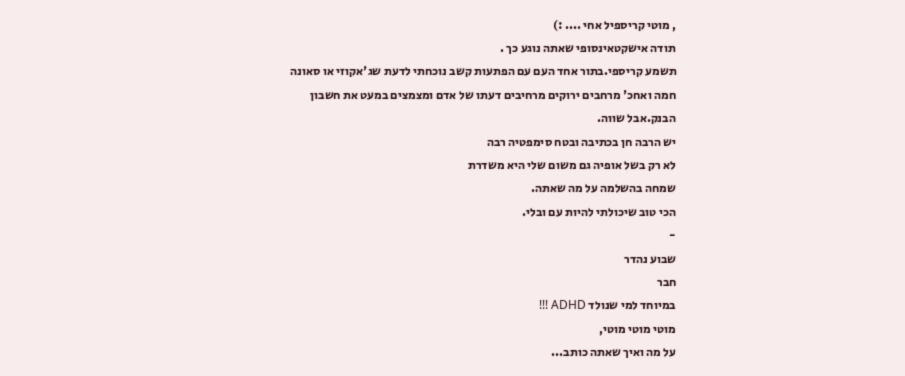, מוטי קריספיל אחי .... :)
תודה אישקטאינסופי שאתה נוגע כך .
תשמע קריספי.בתור אחד העם עם הפתעות קשב נוכחתי לדעת שג'אקוזי או סאונה חמה ואחכ' מרחבים ירוקים מרחיבים דעתו של אדם ומצמצים במעט את חשבון הבנק.אבל שווה.
יש הרבה חן בכתיבה ובטח סימפטיה רבה
לא רק בשל אופיה גם משום שלי היא משדרת
שמחה בהשלמה על מה שאתה.
הכי טוב שיכולתי להיות עם ובלי.
-
שבוע נהדר
חבר
במיוחד למי שנולד ADHD !!!
מוטי מוטי מוטי,
על מה ואיך שאתה כותב...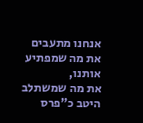אנחנו מתעבים את מה שמפתיע אותנו,
את מה שמשתלב היטב כ"פרס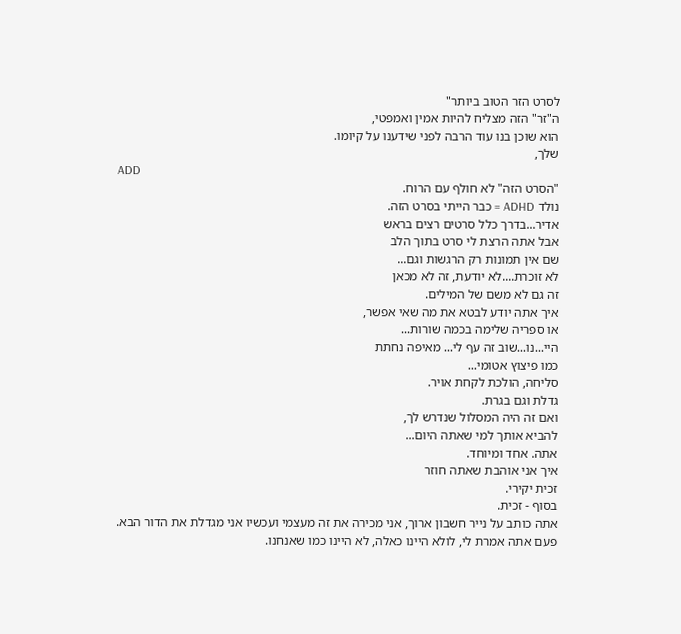לסרט הזר הטוב ביותר"
ה"זר" הזה מצליח להיות אמין ואמפטי,
הוא שוכן בנו עוד הרבה לפני שידענו על קיומו.
שלך,
ADD
"הסרט הזה" לא חולף עם הרוח.
נולד ADHD = כבר הייתי בסרט הזה.
אדיר...בדרך כלל סרטים רצים בראש
אבל אתה הרצת לי סרט בתוך הלב
שם אין תמונות רק הרגשות וגם...
לא זוכרת....לא יודעת, זה לא מכאן
זה גם לא משם של המילים.
איך אתה יודע לבטא את מה שאי אפשר,
או ספריה שלימה בכמה שורות...
היי...נו...שוב זה עף לי... מאיפה נחתת
כמו פיצוץ אטומי...
סליחה, הולכת לקחת אויר.
גדלת וגם בגרת.
ואם זה היה המסלול שנדרש לך,
להביא אותך למי שאתה היום...
אתה. אחד ומיוחד.
איך אני אוהבת שאתה חוזר
זכית יקירי.
בסוף - זכית.
אתה כותב על נייר חשבון ארוך, אני מכירה את זה מעצמי ועכשיו אני מגדלת את הדור הבא.
פעם אתה אמרת לי, לולא היינו כאלה, לא היינו כמו שאנחנו.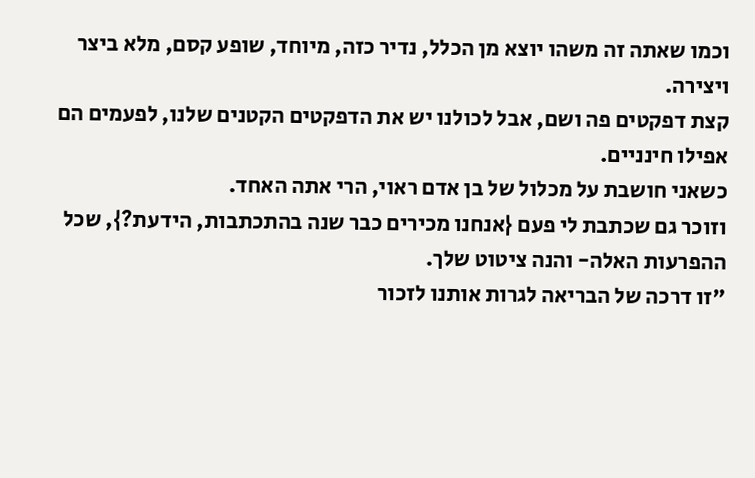וכמו שאתה זה משהו יוצא מן הכלל, נדיר כזה, מיוחד, שופע קסם, מלא ביצר ויצירה.
קצת דפקטים פה ושם, אבל לכולנו יש את הדפקטים הקטנים שלנו, לפעמים הם אפילו חינניים.
כשאני חושבת על מכלול של בן אדם ראוי, הרי אתה האחד.
וזוכר גם שכתבת לי פעם {אנחנו מכירים כבר שנה בהתכתבות, הידעת?}, שכל ההפרעות האלה- והנה ציטוט שלך.
"זו דרכה של הבריאה לגרות אותנו לזכור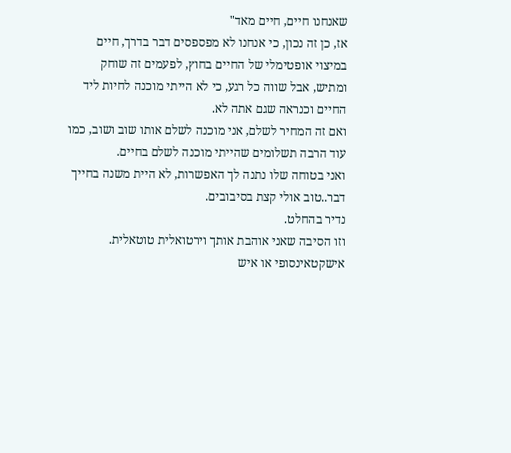שאנחנו חיים, חיים מאד"
אז, כן זה נכון, כי אנחנו לא מפספסים דבר בדרך, חיים במיצוי אופטימלי של החיים בחוץ, לפעמים זה שוחק ומתיש, אבל שווה כל רגע, כי לא הייתי מוכנה לחיות ליד החיים וכנראה שגם אתה לא.
ואם זה המחיר לשלם, אני מוכנה לשלם אותו שוב ושוב, כמו עוד הרבה תשלומים שהייתי מוכנה לשלם בחיים.
ואני בטוחה שלו נתנה לך האפשרות, לא היית משנה בחייך דבר..טוב אולי קצת בסיבובים.
נדיר בהחלט.
וזו הסיבה שאני אוהבת אותך וירטואלית טוטאלית.
אישקטאינסופי או איש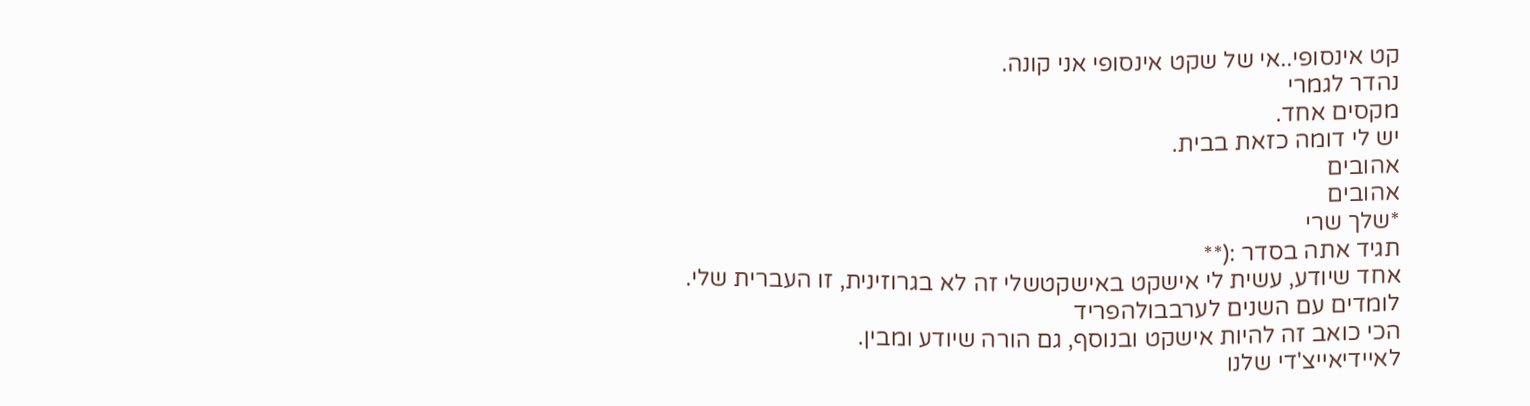קט אינסופי..אי של שקט אינסופי אני קונה.
נהדר לגמרי
מקסים אחד.
יש לי דומה כזאת בבית.
אהובים
אהובים
*שלך שרי
תגיד אתה בסדר :(**
אחד שיודע, עשית לי אישקט באישקטשלי זה לא בגרוזינית, זו העברית שלי.
לומדים עם השנים לערבבולהפריד
הכי כואב זה להיות אישקט ובנוסף, גם הורה שיודע ומבין.
לאיידיאייצ'די שלנו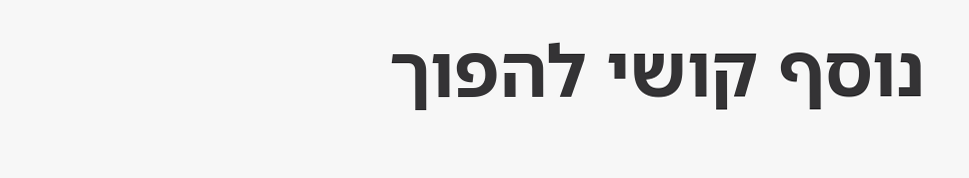נוסף קושי להפוך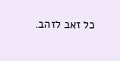כל זאב לזהב.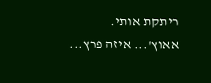ריתקת אותי.
אאוץ'... איזה פרץ...